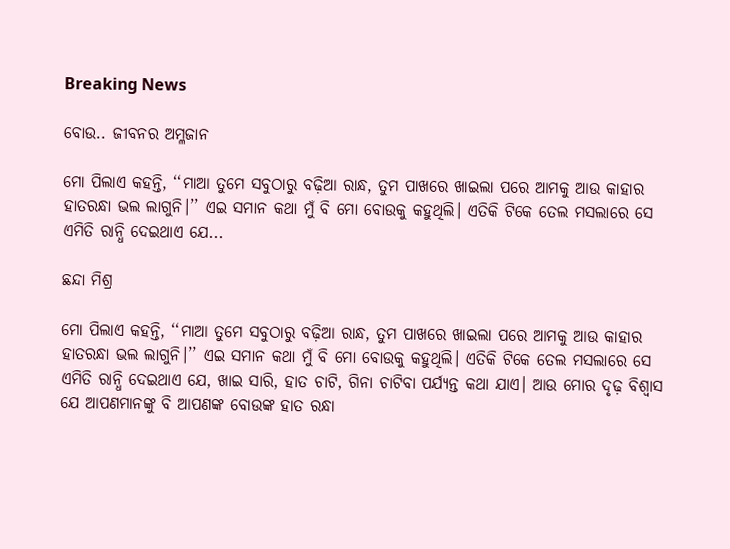Breaking News

ବୋଉ.. ଜୀବନର ଅମ୍ଳଜାନ

ମୋ ପିଲାଏ କହନ୍ତି, ‘‘ମାଆ ତୁମେ ସବୁଠାରୁ ବଢ଼ିଆ ରାନ୍ଧ, ତୁମ ପାଖରେ ଖାଇଲା ପରେ ଆମକୁ ଆଉ କାହାର ହାତରନ୍ଧା ଭଲ ଲାଗୁନି।’’ ଏଇ ସମାନ କଥା ମୁଁ ବି ମୋ ବୋଉକୁ କହୁଥିଲି। ଏତିକି ଟିକେ ତେଲ ମସଲାରେ ସେ ଏମିତି ରାନ୍ଧି ଦେଇଥାଏ ଯେ...

ଛନ୍ଦା ମିଶ୍ର

ମୋ ପିଲାଏ କହନ୍ତି, ‘‘ମାଆ ତୁମେ ସବୁଠାରୁ ବଢ଼ିଆ ରାନ୍ଧ, ତୁମ ପାଖରେ ଖାଇଲା ପରେ ଆମକୁ ଆଉ କାହାର ହାତରନ୍ଧା ଭଲ ଲାଗୁନି।’’ ଏଇ ସମାନ କଥା ମୁଁ ବି ମୋ ବୋଉକୁ କହୁଥିଲି। ଏତିକି ଟିକେ ତେଲ ମସଲାରେ ସେ ଏମିତି ରାନ୍ଧି ଦେଇଥାଏ ଯେ, ଖାଇ ସାରି, ହାତ ଚାଟି, ଗିନା ଚାଟିବା ପର୍ଯ୍ୟନ୍ତ କଥା ଯାଏ। ଆଉ ମୋର ଦୃଢ଼ ବିଶ୍ବାସ ଯେ ଆପଣମାନଙ୍କୁ ବି ଆପଣଙ୍କ ବୋଉଙ୍କ ହାତ ରନ୍ଧା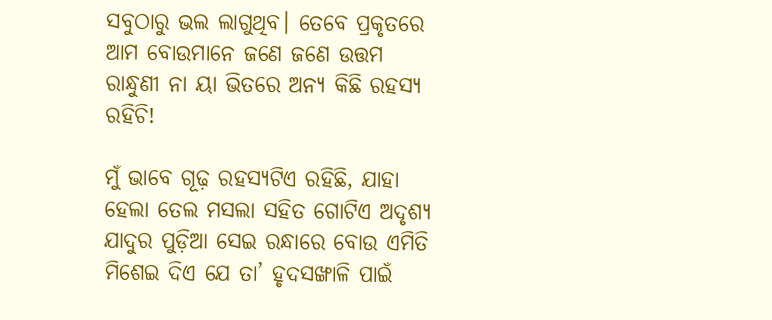ସବୁଠାରୁ ଭଲ ଲାଗୁଥିବ। ତେବେ ପ୍ରକୃତରେ ଆମ ବୋଉମାନେ ଜଣେ ଜଣେ ଉତ୍ତମ ରାନ୍ଧୁଣୀ ନା ୟା ଭିତରେ ଅନ୍ୟ କିଛି ରହସ୍ୟ ରହିଚି!

ମୁଁ ଭାବେ ଗୂଢ଼ ରହସ୍ୟଟିଏ ରହିଛି, ଯାହା ହେଲା ତେଲ ମସଲା ସହିତ ଗୋଟିଏ ଅଦୃଶ୍ୟ ଯାଦୁର ପୁଡ଼ିଆ ସେଇ ରନ୍ଧାରେ ବୋଉ ଏମିତି ମିଶେଇ ଦିଏ ଯେ ତା’ ହୃଦସଙ୍ଖାଳି ପାଇଁ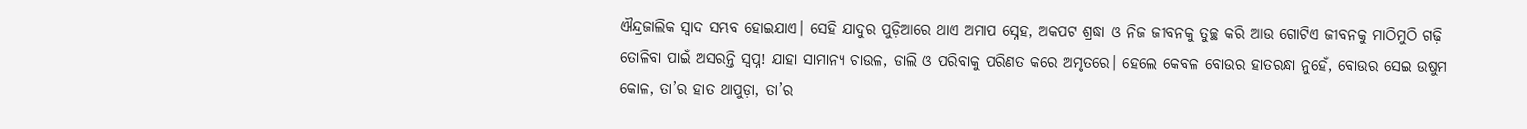ଐନ୍ଦ୍ରଜାଲିକ ସ୍ବାଦ ସମ୍ଭବ ହୋଇଯାଏ। ସେହି ଯାଦୁର ପୁଡ଼ିଆରେ ଥାଏ ଅମାପ ସ୍ନେହ, ଅକପଟ ଶ୍ରଦ୍ଧା ଓ ନିଜ ଜୀବନକୁ ତୁଚ୍ଛ କରି ଆଉ ଗୋଟିଏ ଜୀବନକୁ ମାଠିମୁଠି ଗଢ଼ି ତୋଳିବା ପାଇଁ ଅସରନ୍ତି ସ୍ବପ୍ନ! ଯାହା ସାମାନ୍ୟ ଚାଉଳ, ଡାଲି ଓ ପରିବାକୁ ପରିଣତ କରେ ଅମୃତରେ। ହେଲେ କେବଳ ବୋଉର ହାତରନ୍ଧା ନୁହେଁ, ବୋଉର ସେଇ ଉଷୁମ କୋଳ, ତା’ର ହାତ ଥାପୁଡ଼ା, ତା’ର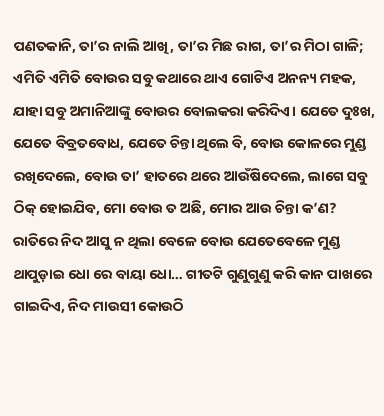ପଣତକାନି, ତା’ର ନାଲି ଆଖି, ତା’ର ମିଛ ରାଗ, ତା’ର ମିଠା ଗାଳି; ଏମିତି ଏମିତି ବୋଉର ସବୁ କଥାରେ ଥାଏ ଗୋଟିଏ ଅନନ୍ୟ ମହକ, ଯାହା ସବୁ ଅମାନିଆଙ୍କୁ ବୋଉର ବୋଲକରା କରିଦିଏ। ଯେତେ ଦୁଃଖ, ଯେତେ ବିବ୍ରତବୋଧ, ଯେତେ ଚିନ୍ତା ଥିଲେ ବି, ବୋଉ କୋଳରେ ମୁଣ୍ଡ ରଖିଦେଲେ, ବୋଉ ତା’ ହାତରେ ଥରେ ଆଉଁଷିଦେଲେ, ଲାଗେ ସବୁ ଠିକ୍ ହୋଇଯିବ, ମୋ ବୋଉ ତ ଅଛି, ମୋର ଆଉ ଚିନ୍ତା କ’ଣ? ରାତିରେ ନିଦ ଆସୁ ନ ଥିଲା ବେଳେ ବୋଉ ଯେତେବେଳେ ମୁଣ୍ଡ ଥାପୁଡ଼ାଇ ଧୋ ରେ ବାୟା ଧୋ… ଗୀତଟି ଗୁଣୁଗୁଣୁ କରି କାନ ପାଖରେ ଗାଇଦିଏ, ନିଦ ମାଉସୀ କୋଉଠି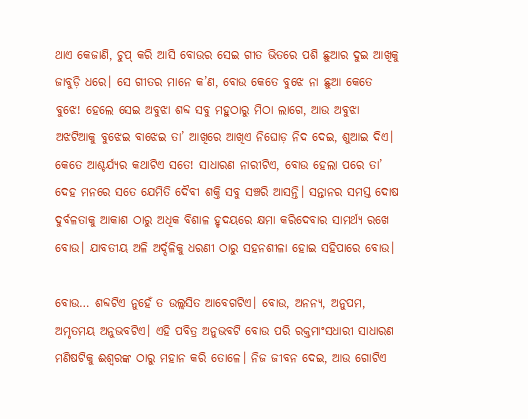ଥାଏ କେଜାଣି, ଚୁପ୍ କରି ଆସି ବୋଉର ସେଇ ଗୀତ ଭିତରେ ପଶି ଛୁଆର ଦୁଇ ଆଖିକୁ ଜାବୁଡ଼ି ଧରେ। ସେ ଗୀତର ମାନେ କ’ଣ, ବୋଉ କେତେ ବୁଝେ ନା ଛୁଆ କେତେ ବୁଝେ! ହେଲେ ସେଇ ଅବୁଝା ଶବ୍ଦ ସବୁ ମହୁଠାରୁ ମିଠା ଲାଗେ, ଆଉ ଅବୁଝା ଅଝଟିଆକୁ ବୁଝେଇ ବାଝେଇ ତା’ ଆଖିରେ ଆଖିଏ ନିଘୋଡ଼ ନିଦ ଦେଇ, ଶୁଆଇ ଦିଏ। କେତେ ଆଶ୍ଚର୍ଯ୍ୟର କଥାଟିଏ ସତେ! ସାଧାରଣ ନାରୀଟିଏ, ବୋଉ ହେଲା ପରେ ତା’ ଦେହ ମନରେ ସତେ ଯେମିତି ଦୈବୀ ଶକ୍ତି ସବୁ ସଞ୍ଚରି ଆସନ୍ତି। ସନ୍ତାନର ସମସ୍ତ ଦୋଷ ଦୁର୍ବଳତାକୁ ଆକାଶ ଠାରୁ ଅଧିକ ବିଶାଳ ହୃଦୟରେ କ୍ଷମା କରିଦେବାର ସାମର୍ଥ୍ୟ ରଖେ ବୋଉ। ଯାବତୀୟ ଅଳି ଅର୍ଦ୍ଦଳିକୁ ଧରଣୀ ଠାରୁ ସହନଶୀଳା ହୋଇ ସହିପାରେ ବୋଉ।

ବୋଉ… ଶବ୍ଦଟିଏ ନୁହେଁ ତ ଉଲ୍ଲସିତ ଆବେଗଟିଏ। ବୋଉ, ଅନନ୍ୟ, ଅନୁପମ, ଅମୃତମୟ ଅନୁଭବଟିଏ। ଏହି ପବିତ୍ର ଅନୁଭବଟି ବୋଉ ପରି ରକ୍ତମାଂସଧାରୀ ସାଧାରଣ ମଣିଷଟିକୁ ଈଶ୍ବରଙ୍କ ଠାରୁ ମହାନ କରି ତୋଳେ। ନିଜ ଜୀବନ ଦେଇ, ଆଉ ଗୋଟିଏ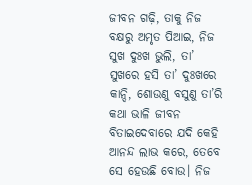ଜୀବନ ଗଢ଼ି, ତାକୁ ନିଜ ବକ୍ଷରୁ ଅମୃତ ପିଆଇ, ନିଜ ସୁଖ ଦୁଃଖ ଭୁଲି, ତା’ ସୁଖରେ ହସି ତା’ ଦୁଃଖରେ କାନ୍ଦି, ଶୋଉଣୁ ବସୁଣୁ ତା’ରି କଥା ଭାଳି ଜୀବନ ବିତାଇଦେବାରେ ଯଦି କେହି ଆନନ୍ଦ ଲାଭ କରେ, ତେବେ ସେ ହେଉଛି ବୋଉ। ନିଜ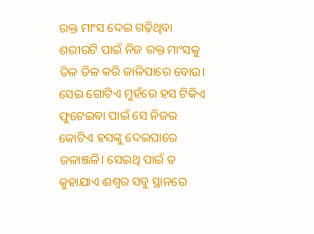ରକ୍ତ ମାଂସ ଦେଇ ଗଢ଼ିଥିବା ଶରୀରଟି ପାଇଁ ନିଜ ରକ୍ତ ମାଂସକୁ ତିଳ ତିଳ କରି ଜାଳିପାରେ ବୋଉ। ସେଇ ଗୋଟିଏ ମୁହଁରେ ହସ ଟିକିଏ ଫୁଟେଇବା ପାଇଁ ସେ ନିଜର କୋଟିଏ ହସଙ୍କୁ ଦେଇପାରେ ଜଳାଞ୍ଜଳି। ସେଇଥି ପାଇଁ ତ କୁହାଯାଏ ଈଶ୍ବର ସବୁ ସ୍ଥାନରେ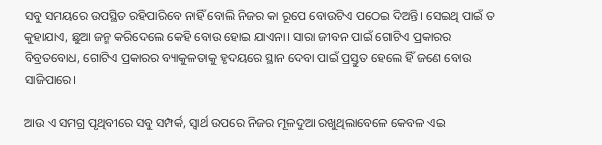ସବୁ ସମୟରେ ଉପସ୍ଥିତ ରହିପାରିବେ ନାହିଁ ବୋଲି ନିଜର କା ରୂପେ ବୋଉଟିଏ ପଠେଇ ଦିଅନ୍ତି। ସେଇଥି ପାଇଁ ତ କୁହାଯାଏ, ଛୁଆ ଜନ୍ମ କରିଦେଲେ କେହି ବୋଉ ହୋଇ ଯାଏନା। ସାରା ଜୀବନ ପାଇଁ ଗୋଟିଏ ପ୍ରକାରର ବିବ୍ରତବୋଧ, ଗୋଟିଏ ପ୍ରକାରର ବ୍ୟାକୁଳତାକୁ ହୃଦୟରେ ସ୍ଥାନ ଦେବା ପାଇଁ ପ୍ରସ୍ତୁତ ହେଲେ ହିଁ ଜଣେ ବୋଉ ସାଜିପାରେ।

ଆଉ ଏ ସମଗ୍ର ପୃଥିବୀରେ ସବୁ ସମ୍ପର୍କ, ସ୍ୱାର୍ଥ ଉପରେ ନିଜର ମୂଳଦୁଆ ରଖୁଥିଲାବେଳେ କେବଳ ଏଇ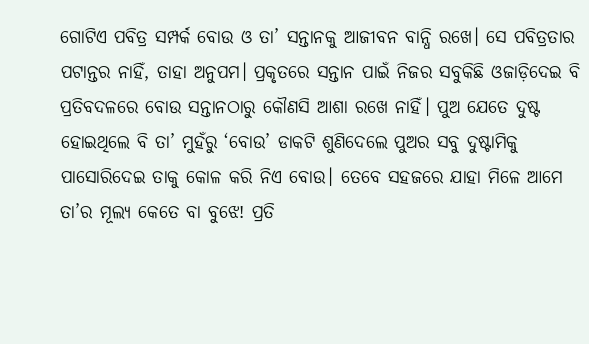ଗୋଟିଏ ପବିତ୍ର ସମ୍ପର୍କ ବୋଉ ଓ ତା’ ସନ୍ତାନକୁ ଆଜୀବନ ବାନ୍ଧି ରଖେ। ସେ ପବିତ୍ରତାର ପଟାନ୍ତର ନାହିଁ, ତାହା ଅନୁପମ। ପ୍ରକୃତରେ ସନ୍ତାନ ପାଇଁ ନିଜର ସବୁକିଛି ଓଜାଡ଼ିଦେଇ ବି ପ୍ରତିବଦଳରେ ବୋଉ ସନ୍ତାନଠାରୁ କୌଣସି ଆଶା ରଖେ ନାହିଁ। ପୁଅ ଯେତେ ଦୁଷ୍ଟ ହୋଇଥିଲେ ବି ତା’ ମୁହଁରୁ ‘ବୋଉ’ ଡାକଟି ଶୁଣିଦେଲେ ପୁଅର ସବୁ ଦୁଷ୍ଟାମିକୁ ପାସୋରିଦେଇ ତାକୁ କୋଳ କରି ନିଏ ବୋଉ। ତେବେ ସହଜରେ ଯାହା ମିଳେ ଆମେ ତା’ର ମୂଲ୍ୟ କେତେ ବା ବୁଝେ! ପ୍ରତି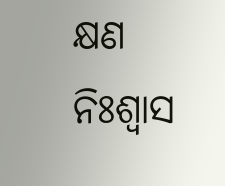କ୍ଷଣ ନିଃଶ୍ବାସ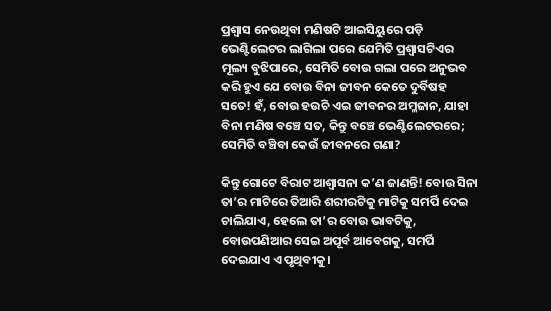ପ୍ରଶ୍ବାସ ନେଉଥିବା ମଣିଷଟି ଆଇସିୟୁରେ ପଡ଼ି ଭେଣ୍ଟିଲେଟର ଲାଗିଲା ପରେ ଯେମିତି ପ୍ରଶ୍ବାସଟିଏର ମୂଲ୍ୟ ବୁଝିପାରେ, ସେମିତି ବୋଉ ଗଲା ପରେ ଅନୁଭବ କରି ହୁଏ ଯେ ବୋଉ ବିନା ଜୀବନ କେତେ ଦୁର୍ବିଷହ ସତେ! ହଁ, ବୋଉ ହଉଚି ଏଇ ଜୀବନର ଅମ୍ଳଜାନ, ଯାହା ବିନା ମଣିଷ ବଞ୍ଚେ ସତ, କିନ୍ତୁ ବଞ୍ଚେ ଭେଣ୍ଟିଲେଟରରେ; ସେମିତି ବଞ୍ଚିବା କେଉଁ ଜୀବନରେ ଗଣା?

କିନ୍ତୁ ଗୋଟେ ବିରାଟ ଆଶ୍ୱାସନା କ’ଣ ଜାଣନ୍ତି! ବୋଉ ସିନା ତା’ର ମାଟିରେ ତିଆରି ଶରୀରଟିକୁ ମାଟିକୁ ସମର୍ପି ଦେଇ ଚାଲିଯାଏ, ହେଲେ ତା’ର ବୋଉ ଭାବଟିକୁ, ବୋଉପଣିଆର ସେଇ ଅପୂର୍ବ ଆବେଗକୁ, ସମର୍ପି ଦେଇଯାଏ ଏ ପୃଥିବୀକୁ।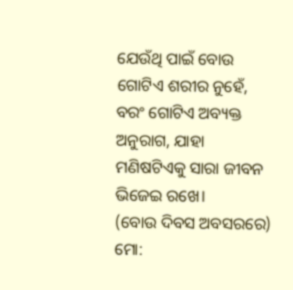ଯେଉଁଥି ପାଇଁ ବୋଉ ଗୋଟିଏ ଶରୀର ନୁହେଁ, ବରଂ ଗୋଟିଏ ଅବ୍ୟକ୍ତ ଅନୁରାଗ, ଯାହା ମଣିଷଟିଏକୁ ସାରା ଜୀବନ ଭିଜେଇ ରଖେ।
(ବୋଉ ଦିବସ ଅବସରରେ)
ମୋ: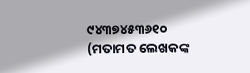୯୪୩୭୪୫୩୬୧୦
(ମତାମତ ଲେଖକଙ୍କ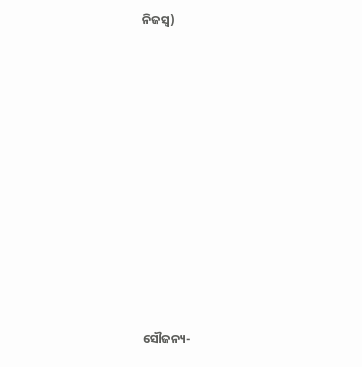ନିଜସ୍ବ)











ସୌଜନ୍ୟ-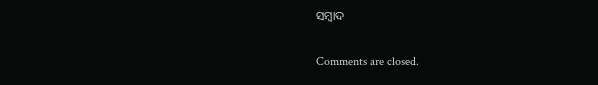ସମ୍ୱାଦ

Comments are closed.